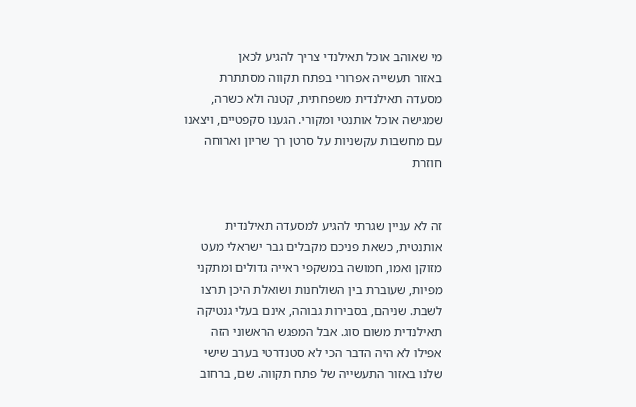מי שאוהב אוכל תאילנדי צריך להגיע לכאן
באזור תעשייה אפרורי בפתח תקווה מסתתרת מסעדה תאילנדית משפחתית, קטנה ולא כשרה, שמגישה אוכל אותנטי ומקורי. הגענו סקפטיים, ויצאנו עם מחשבות עקשניות על סרטן רך שריון וארוחה חוזרת


זה לא עניין שגרתי להגיע למסעדה תאילנדית אותנטית, כשאת פניכם מקבלים גבר ישראלי מעט מזוקן ואמו, חמושה במשקפי ראייה גדולים ומתקני מפיות, שעוברת בין השולחנות ושואלת היכן תרצו לשבת. שניהם, בסבירות גבוהה, אינם בעלי גנטיקה תאילנדית משום סוג. אבל המפגש הראשוני הזה אפילו לא היה הדבר הכי לא סטנדרטי בערב שישי שלנו באזור התעשייה של פתח תקווה. שם, ברחוב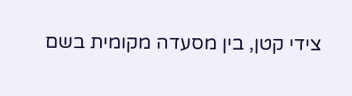צידי קטן, בין מסעדה מקומית בשם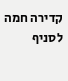קדירה חמה לסניף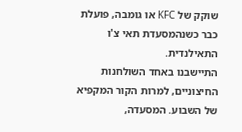שוקק של KFC או גומבה, פועלת כבר כשנהמסעדת תאי צ'ו התאילנדית.
התיישבנו באחד השולחנות החיצוניים, למרות הקור המקפיא של השבוע. המסעדה,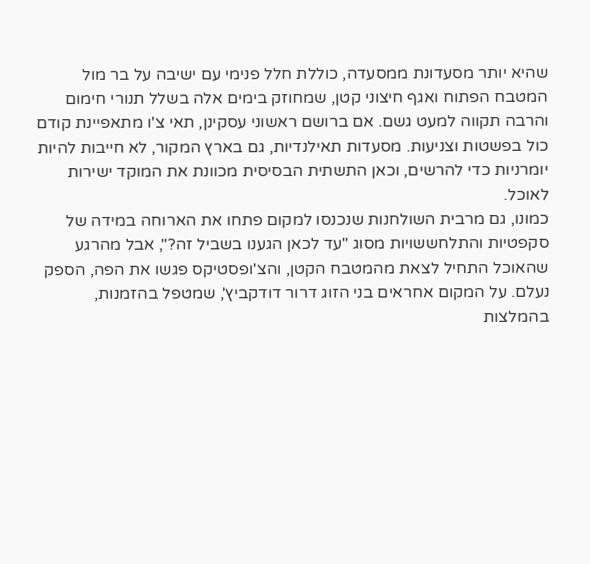שהיא יותר מסעדונת ממסעדה, כוללת חלל פנימי עם ישיבה על בר מול המטבח הפתוח ואגף חיצוני קטן, שמחוזק בימים אלה בשלל תנורי חימום והרבה תקווה למעט גשם. אם ברושם ראשוני עסקינן, תאי צ'ו מתאפיינת קודם כול בפשטות וצניעות. מסעדות תאילנדיות, גם בארץ המקור, לא חייבות להיות יומרניות כדי להרשים, וכאן התשתית הבסיסית מכוונת את המוקד ישירות לאוכל.
כמונו, גם מרבית השולחנות שנכנסו למקום פתחו את הארוחה במידה של סקפטיות והתלחששויות מסוג "עד לכאן הגענו בשביל זה?", אבל מהרגע שהאוכל התחיל לצאת מהמטבח הקטן, והצ'ופסטיקס פגשו את הפה, הספק נעלם. על המקום אחראים בני הזוג דרור דודקביץ', שמטפל בהזמנות, בהמלצות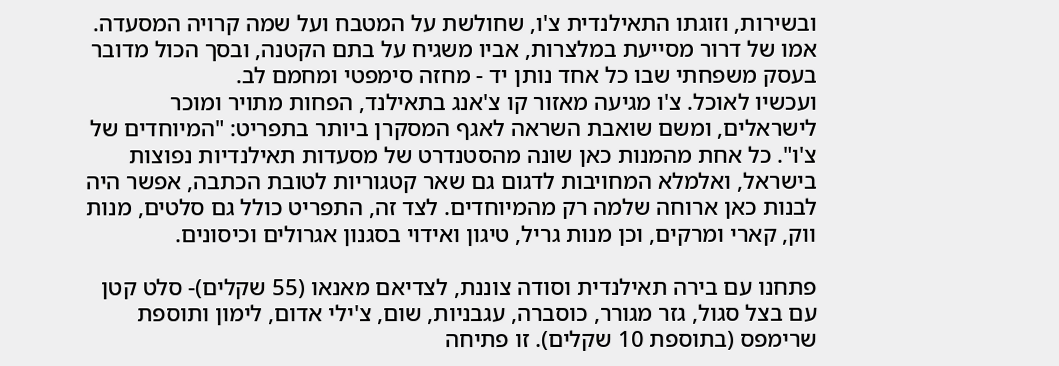ובשירות, וזוגתו התאילנדית צ'ו, שחולשת על המטבח ועל שמה קרויה המסעדה. אמו של דרור מסייעת במלצרות, אביו משגיח על בתם הקטנה, ובסך הכול מדובר בעסק משפחתי שבו כל אחד נותן יד - מחזה סימפטי ומחמם לב.
ועכשיו לאוכל. צ'ו מגיעה מאזור קו צ'אנג בתאילנד, הפחות מתויר ומוכר לישראלים, ומשם שואבת השראה לאגף המסקרן ביותר בתפריט: "המיוחדים של צ'ו". כל אחת מהמנות כאן שונה מהסטנדרט של מסעדות תאילנדיות נפוצות בישראל, ואלמלא המחויבות לדגום גם שאר קטגוריות לטובת הכתבה, אפשר היה לבנות כאן ארוחה שלמה רק מהמיוחדים. לצד זה, התפריט כולל גם סלטים, מנות ווק, קארי ומרקים, וכן מנות גריל, טיגון ואידוי בסגנון אגרולים וכיסונים.

פתחנו עם בירה תאילנדית וסודה צוננת, לצדיאם מאנאו (55 שקלים)- סלט קטן עם בצל סגול, גזר מגורר, כוסברה, עגבניות, שום, צ'ילי אדום, לימון ותוספת שרימפס (בתוספת 10 שקלים). זו פתיחה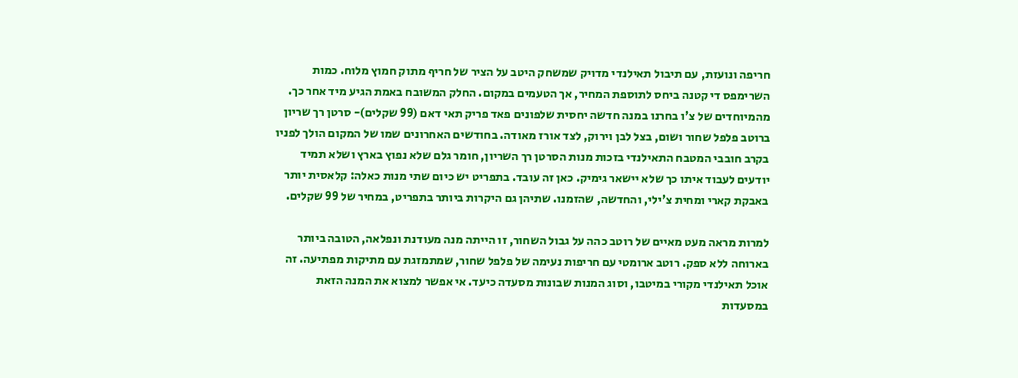חריפה ונועזת, עם תיבול תאילנדי מדויק שמשחק היטב על הציר של חריף מתוק חמוץ מלוח. כמות השרימפס די קטנה ביחס לתוספת המחיר, אך הטעמים במקום. החלק המשובח באמת הגיע מיד אחר כך.
מהמיוחדים של צ'ו בחרנו במנה חדשה יחסית שלפונים פאד פריק תאי דאם (99 שקלים)- סרטן רך שריון ברוטב פלפל שחור ושום, בצל לבן וירוק, לצד אורז מאודה. בחודשים האחרונים שמו של המקום הולך לפניו בקרב חובבי המטבח התאילנדי בזכות מנות הסרטן רך השריון, חומר גלם שלא נפוץ בארץ ושלא תמיד יודעים לעבוד איתו כך שלא יישאר גימיק. כאן זה עובד. בתפריט יש כיום שתי מנות כאלה: קלאסית יותר באבקת קארי ומחית צ'ילי, והחדשה, שהזמנו. שתיהן גם היקרות ביותר בתפריט, במחיר של 99 שקלים.

למרות מראה מעט מאיים של רוטב כהה על גבול השחור, זו הייתה מנה מעודנת ונפלאה, הטובה ביותר בארוחה ללא ספק. רוטב ארומטי עם חריפות נעימה של פלפל שחור, שמתמזגת עם מתיקות מפתיעה. זה אוכל תאילנדי מקורי במיטבו, וסוג המנות שבונות מסעדה כיעד. אי אפשר למצוא את המנה הזאת במסעדות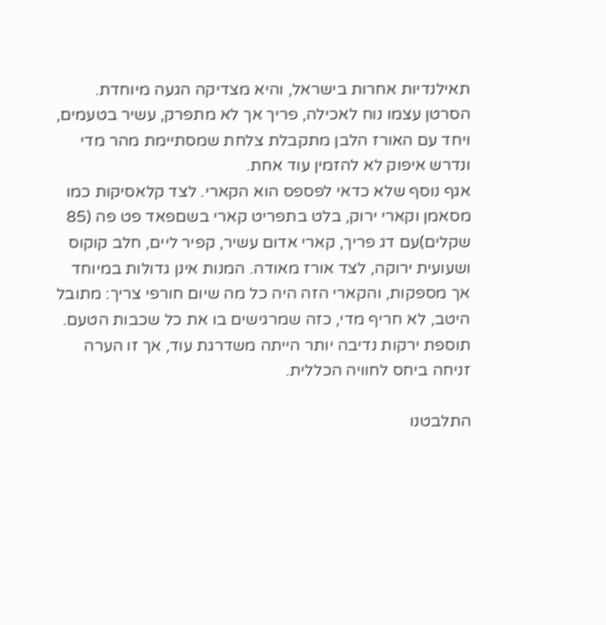תאילנדיות אחרות בישראל, והיא מצדיקה הגעה מיוחדת. הסרטן עצמו נוח לאכילה, פריך אך לא מתפרק, עשיר בטעמים, ויחד עם האורז הלבן מתקבלת צלחת שמסתיימת מהר מדי ונדרש איפוק לא להזמין עוד אחת.
אגף נוסף שלא כדאי לפספס הוא הקארי. לצד קלאסיקות כמו מסאמן וקארי ירוק, בלט בתפריט קארי בשםפאד פט פה (85 שקלים)עם דג פריך, קארי אדום עשיר, קפיר ליים, חלב קוקוס ושעועית ירוקה, לצד אורז מאודה. המנות אינן גדולות במיוחד אך מספקות, והקארי הזה היה כל מה שיום חורפי צריך: מתובל היטב, לא חריף מדי, כזה שמרגישים בו את כל שכבות הטעם. תוספת ירקות נדיבה יותר הייתה משדרגת עוד, אך זו הערה זניחה ביחס לחוויה הכללית.

התלבטנו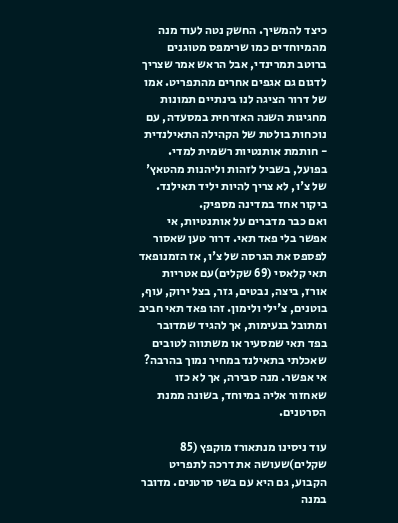כיצד להמשיך. החשק נטה לעוד מנה מהמיוחדים כמו שרימפס מטוגנים ברוטב תמרינדי, אבל הראש אמר שצריך לדגום גם אגפים אחרים מהתפריט. אמו של דרור הציגה לנו בינתיים תמונות מחגיגות השנה האזרחית במסעדה, עם נוכחות בולטת של הקהילה התאילנדית - חותמת אותנטיות רשמית למדי. בפועל, בשביל לזהות וליהנות מהטאץ' של צ'ו, לא צריך להיות יליד תאילנד. ביקור אחד במדינה מספיק.
ואם כבר מדברים על אותנטיות, אי אפשר בלי פאד תאי. דרור טען שאסור לפספס את הגרסה של צ'ו, אז הזמנופאד תאי קלאסי (69 שקלים)עם אטריות אורז, ביצה, נבטים, גזר, בצל ירוק, עוף, בוטנים, צ'ילי ולימון. זהו פאד תאי חביב ומתובל בנעימות, אך להגיד שמדובר בפד תאי שמסעיר או משתווה לטובים שאכלתי בתאילנד במחיר נמוך בהרבה? אי אפשר. מנה סבירה, אך לא כזו שאחזור אליה במיוחד, בשונה ממנת הסרטנים.

עוד ניסינו מנתאורז מוקפץ (85 שקלים)שעושה את דרכה לתפריט הקבוע, גם היא עם בשר סרטנים. מדובר במנה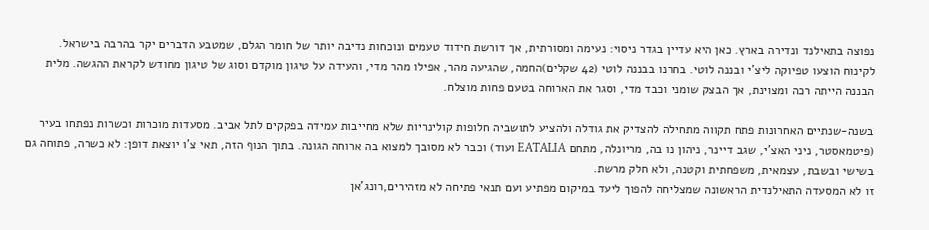נפוצה בתאילנד ונדירה בארץ. כאן היא עדיין בגדר ניסוי: נעימה ומסורתית, אך דורשת חידוד טעמים ונוכחות נדיבה יותר של חומר הגלם, שמטבע הדברים יקר בהרבה בישראל.
לקינוח הוצעו טפיוקה ליצ’י ובננה לוטי. בחרנו בבננה לוטי (42 שקלים)החמה, שהגיעה מהר, אפילו מהר מדי, והעידה על טיגון מוקדם וסוג של טיגון מחודש לקראת ההגשה. מלית הבננה הייתה רכה ומצוינת, אך הבצק שומני וכבד מדי, וסגר את הארוחה בטעם פחות מוצלח.

בשנה-שנתיים האחרונות פתח תקווה מתחילה להצדיק את גודלה ולהציע לתושביה חלופות קולינריות שלא מחייבות עמידה בפקקים לתל אביב. מסעדות מוכרות וכשרות נפתחו בעיר (פיטמאסטר, ניני האצ'י, שגב דיינר, ניהון נו בה, מריונלה, מתחם EATALIA ועוד) וכבר לא מסובך למצוא בה ארוחה הגונה. בתוך הנוף הזה, תאי צ’ו יוצאת דופן: לא כשרה, פתוחה גם בשישי ובשבת, עצמאית, משפחתית וקטנה, ולא חלק מרשת.
זו לא המסעדה התאילנדית הראשונה שמצליחה להפוך ליעד במיקום מפתיע ועם תנאי פתיחה לא מזהירים,רונג'אן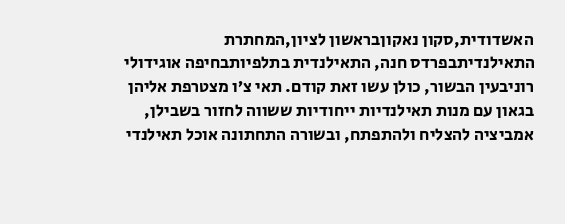האשדודית,סקון נאקוןבראשון לציון,המחתרת התאילנדיתבפרדס חנה, התאילנדית בתלפיותבחיפה אוגידולי רוניבעין הבשור, כולן עשו זאת קודם. תאי צ’ו מצטרפת אליהן בגאון עם מנות תאילנדיות ייחודיות ששווה לחזור בשבילן, אמביציה להצליח ולהתפתח, ובשורה התחתונה אוכל תאילנדי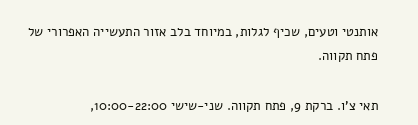אותנטי וטעים, שכיף לגלות, במיוחד בלב אזור התעשייה האפרורי של פתח תקווה.

תאי צ'ו. ברקת 9, פתח תקווה. שני-שישי 10:00-22:00,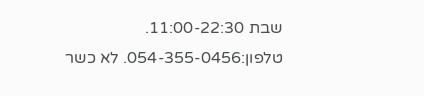שבת 11:00-22:30. טלפון:054-355-0456. לא כשר